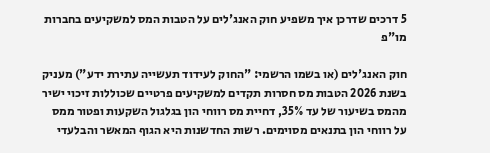5 דרכים שדרכן איך משפיע חוק האנג'לים על הטבות המס למשקיעים בחברות מו"פ

חוק האנג'לים (או בשמו הרשמי: "החוק לעידוד תעשייה עתירת ידע") מעניק בשנת 2026 הטבות מס חסרות תקדים למשקיעים פרטיים שכוללות זיכוי ישיר מהמס בשיעור של עד 35%, דחיית מס רווחי הון בגלגול השקעות ופטור ממס על רווחי הון בתנאים מסוימים. רשות החדשנות היא הגוף המאשר והבלעדי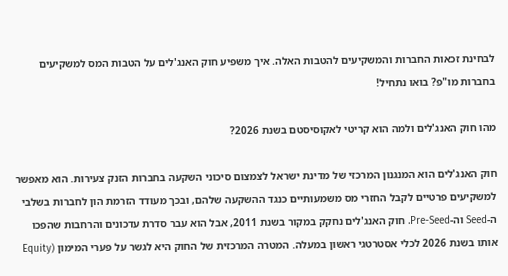לבחינת זכאות החברות והמשקיעים להטבות האלה. איך משפיע חוק האנג'לים על הטבות המס למשקיעים בחברות מו"פ? בואו נתחיל!

מהו חוק האנג'לים ולמה הוא קריטי לאקוסיסטם בשנת 2026?

חוק האנג'לים הוא המנגנון המרכזי של מדינת ישראל לצמצום סיכוני השקעה בחברות הזנק צעירות. הוא מאפשר למשקיעים פרטיים לקבל החזרי מס משמעותיים כנגד ההשקעה שלהם, ובכך מעודד הזרמת הון לחברות בשלבי ה-Seed וה-Pre-Seed. חוק האנג'לים נחקק במקור בשנת 2011, אבל הוא עבר סדרת עדכונים והרחבות שהפכו אותו בשנת 2026 לכלי אסטרטגי ראשון במעלה. המטרה המרכזית של החוק היא לגשר על פערי המימון (Equity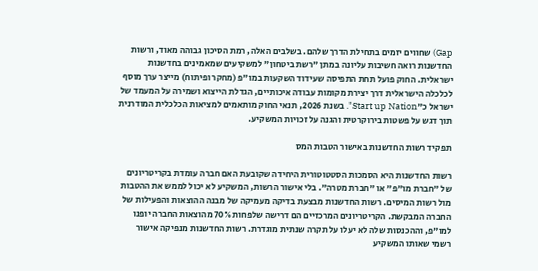Gap) שחווים יזמים בתחילת הדרך שלהם. בשלבים האלה, רמת הסיכון גבוהה מאוד, ורשות החדשנות רואה חשיבות עליונה במתן "רשת ביטחון" למשקיעים שמאמינים בחדשנות ישראלית. החוק פועל תחת התפיסה שעידוד השקעות במו"פ (מחקר ופיתוח) מייצר ערך מוסף לכלכלה הישראלית דרך יצירת מקומות עבודה איכותיים, הגדלת הייצוא ושמירה על המעמד של ישראל כ"Start up Nation". בשנת 2026, תנאי החוק מותאמים למציאות הכלכלית המודרנית תוך דגש על פשטות בירוקרטית והגנה על זכויות המשקיע.

תפקיד רשות החדשנות באישור הטבות המס

רשות החדשנות היא הסמכות הסטטוטורית היחידה שקובעת האם חברה עומדת בקריטריונים של "חברת מו"פ" או "חברת מטרה". בלי אישור הרשות, המשקיע לא יכול לממש את ההטבות מול רשות המיסים. רשות החדשנות מבצעת בדיקה מעמיקה של מבנה ההוצאות והפעילות של החברה המבקשת. הקריטריונים המרכזיים הם דרישה שלפחות 70% מהוצאות החברה יופנו למו"פ, וההכנסות שלה לא יעלו על תקרה שנתית מוגדרת. רשות החדשנות מנפיקה אישור רשמי שאותו המשקיע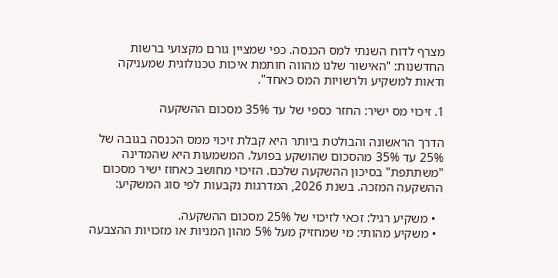מצרף לדוח השנתי למס הכנסה. כפי שמציין גורם מקצועי ברשות החדשנות: "האישור שלנו מהווה חותמת איכות טכנולוגית שמעניקה ודאות למשקיע ולרשויות המס כאחד".

1. זיכוי מס ישיר: החזר כספי של עד 35% מסכום ההשקעה

הדרך הראשונה והבולטת ביותר היא קבלת זיכוי ממס הכנסה בגובה של 25% עד 35% מהסכום שהושקע בפועל. המשמעות היא שהמדינה "משתתפת" בסיכון ההשקעה שלכם. הזיכוי מחושב כאחוז ישיר מסכום ההשקעה המזכה. בשנת 2026, המדרגות נקבעות לפי סוג המשקיע:

  • משקיע רגיל: זכאי לזיכוי של 25% מסכום ההשקעה.
  • משקיע מהותי: מי שמחזיק מעל 5% מהון המניות או מזכויות ההצבעה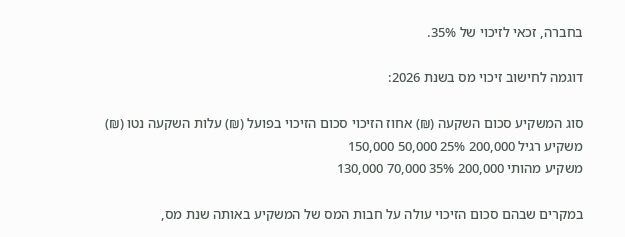בחברה, זכאי לזיכוי של 35%.

דוגמה לחישוב זיכוי מס בשנת 2026:

סוג המשקיע סכום השקעה (₪) אחוז הזיכוי סכום הזיכוי בפועל (₪) עלות השקעה נטו (₪)
משקיע רגיל 200,000 25% 50,000 150,000
משקיע מהותי 200,000 35% 70,000 130,000

במקרים שבהם סכום הזיכוי עולה על חבות המס של המשקיע באותה שנת מס,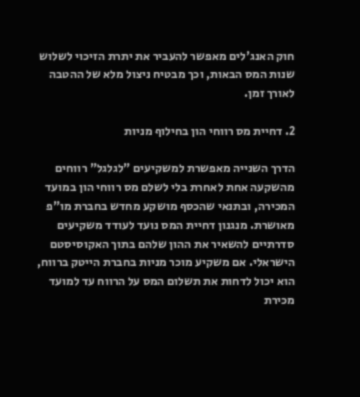חוק האנג'לים מאפשר להעביר את יתרת הזיכוי לשלוש שנות המס הבאות, וכך מבטיח ניצול מלא של ההטבה לאורך זמן.

2. דחיית מס רווחי הון בחילוף מניות

הדרך השנייה מאפשרת למשקיעים "לגלגל" רווחים מהשקעה אחת לאחרת בלי לשלם מס רווחי הון במועד המכירה, ובתנאי שהכסף מושקע מחדש בחברת מו"פ מאושרת. מנגנון דחיית המס נועד לעודד משקיעים סדרתיים להשאיר את ההון שלהם בתוך האקוסיסטם הישראלי. אם משקיע מוכר מניות בחברת הייטק ברווח, הוא יכול לדחות את תשלום המס על הרווח עד למועד מכירת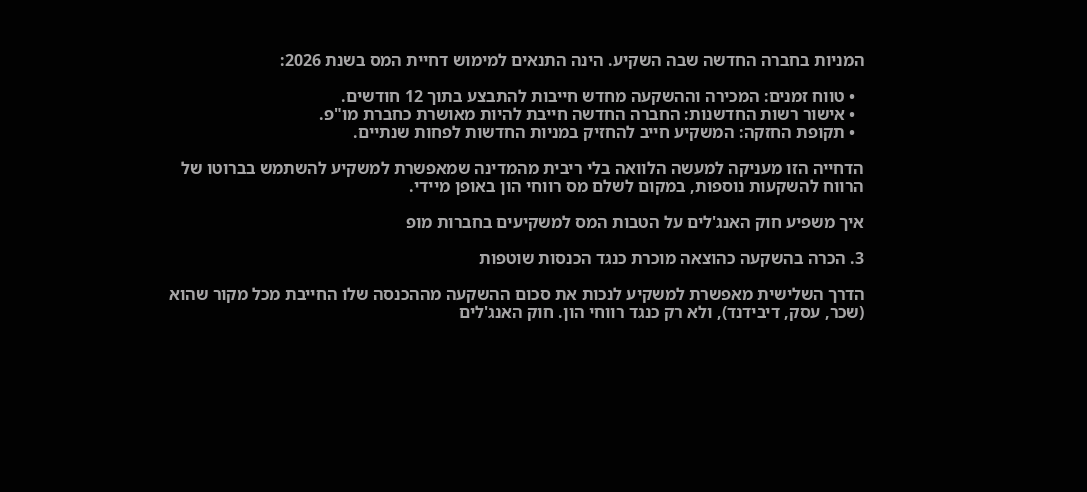המניות בחברה החדשה שבה השקיע. הינה התנאים למימוש דחיית המס בשנת 2026:

  • טווח זמנים: המכירה וההשקעה מחדש חייבות להתבצע בתוך 12 חודשים.
  • אישור רשות החדשנות: החברה החדשה חייבת להיות מאושרת כחברת מו"פ.
  • תקופת החזקה: המשקיע חייב להחזיק במניות החדשות לפחות שנתיים.

הדחייה הזו מעניקה למעשה הלוואה בלי ריבית מהמדינה שמאפשרת למשקיע להשתמש בברוטו של הרווח להשקעות נוספות, במקום לשלם מס רווחי הון באופן מיידי.

איך משפיע חוק האנג'לים על הטבות המס למשקיעים בחברות מופ

3. הכרה בהשקעה כהוצאה מוכרת כנגד הכנסות שוטפות

הדרך השלישית מאפשרת למשקיע לנכות את סכום ההשקעה מההכנסה שלו החייבת מכל מקור שהוא (שכר, עסק, דיבידנד), ולא רק כנגד רווחי הון. חוק האנג'לים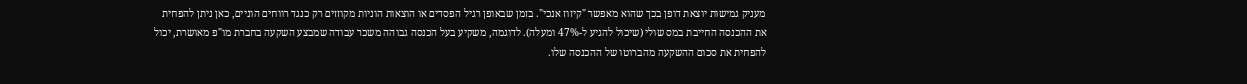מעניק גמישות יוצאת דופן בכך שהוא מאפשר "קיזוז אנכי". בזמן שבאופן רגיל הפסדים או הוצאות הוניות מקוזזים רק כנגד רווחים הוניים, כאן ניתן להפחית את ההכנסה החייבת במס שולי (שיכול להגיע ל-47% ומעלה). לדוגמה, משקיע בעל הכנסה גבוהה משכר עבודה שמבצע השקעה בחברת מו"פ מאושרת, יכול להפחית את סכום ההשקעה מהברוטו של ההכנסה שלו.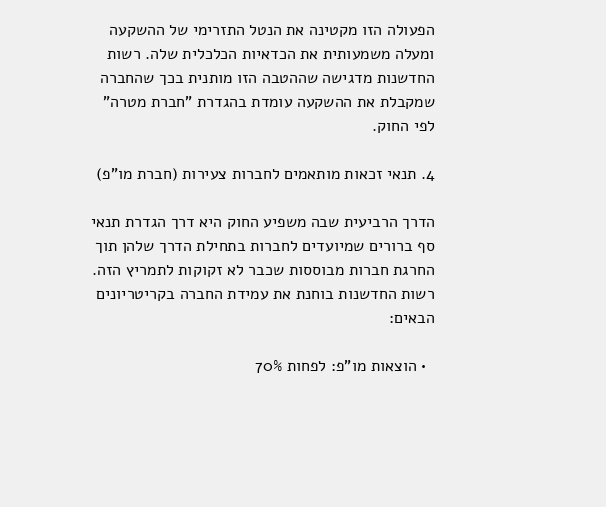הפעולה הזו מקטינה את הנטל התזרימי של ההשקעה ומעלה משמעותית את הכדאיות הכלכלית שלה. רשות החדשנות מדגישה שההטבה הזו מותנית בכך שהחברה שמקבלת את ההשקעה עומדת בהגדרת "חברת מטרה" לפי החוק.

4. תנאי זכאות מותאמים לחברות צעירות (חברת מו"פ)

הדרך הרביעית שבה משפיע החוק היא דרך הגדרת תנאי סף ברורים שמיועדים לחברות בתחילת הדרך שלהן תוך החרגת חברות מבוססות שכבר לא זקוקות לתמריץ הזה. רשות החדשנות בוחנת את עמידת החברה בקריטריונים הבאים:

  • הוצאות מו"פ: לפחות 70%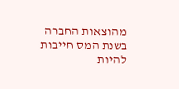מהוצאות החברה בשנת המס חייבות להיות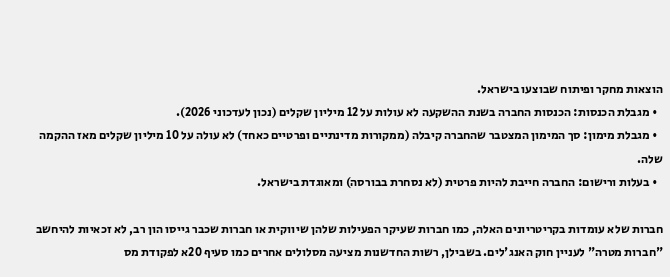הוצאות מחקר ופיתוח שבוצעו בישראל.
  • מגבלת הכנסות: הכנסות החברה בשנת ההשקעה לא עולות על 12 מיליון שקלים (נכון לעדכוני 2026).
  • מגבלת מימון: סך המימון המצטבר שהחברה קיבלה (ממקורות מדינתיים ופרטיים כאחד) לא עולה על 10 מיליון שקלים מאז ההקמה שלה.
  • בעלות ורישום: החברה חייבת להיות פרטית (לא נסחרת בבורסה) ומאוגדת בישראל.

חברות שלא עומדות בקריטריונים האלה, כמו חברות שעיקר הפעילות שלהן שיווקית או חברות שכבר גייסו הון רב, לא זכאיות להיחשב "חברות מטרה" לעניין חוק האנג'לים. בשבילן, רשות החדשנות מציעה מסלולים אחרים כמו סעיף 20א לפקודת מס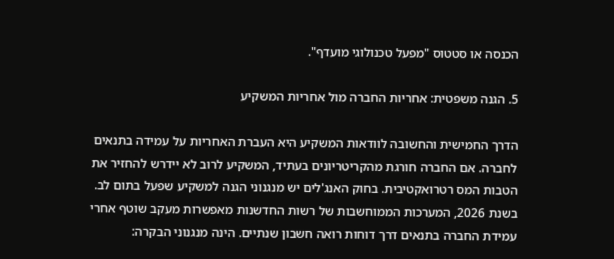הכנסה או סטטוס "מפעל טכנולוגי מועדף".

5. הגנה משפטית: אחריות החברה מול אחריות המשקיע

הדרך החמישית והחשובה לוודאות המשקיע היא העברת האחריות על עמידה בתנאים לחברה. אם החברה חורגת מהקריטריונים בעתיד, המשקיע לרוב לא יידרש להחזיר את הטבות המס רטרואקטיבית. בחוק האנג'לים יש מנגנוני הגנה למשקיע שפעל בתום לב. בשנת 2026, המערכות הממוחשבות של רשות החדשנות מאפשרות מעקב שוטף אחרי עמידת החברה בתנאים דרך דוחות רואה חשבון שנתיים. הינה מנגנוני הבקרה: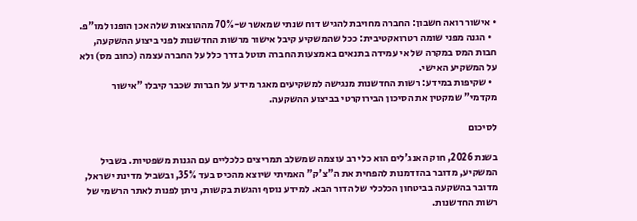• אישור רואה חשבון: החברה מחויבת להגיש דוח שנתי שמאשר ש-70% מההוצאות שלה אכן הופנו למו"פ.
  • הגנה מפני שומה רטרואקטיבית: ככל שהמשקיע קיבל אישור מרשות החדשנות לפני ביצוע ההשקעה, חבות המס במקרה של אי עמידה בתנאים באמצעות החברה תוטל בדרך כלל על החברה עצמה (כחוב מס) ולא על המשקיע האישי.
  • שקיפות במידע: רשות החדשנות מנגישה למשקיעים מאגר מידע על חברות שכבר קיבלו "אישור מקדמי" שמקטין את הסיכון הבירוקרטי בביצוע ההשקעה.

לסיכום

בשנת 2026, חוק האנג'לים הוא כלי רב עוצמה שמשלב תמריצים כלכליים עם הגנות משפטיות. בשביל המשקיע, מדובר בהזדמנות להפחית את ה"צ'ק" האמיתי שיוצא מהכיס בעד 35%, ובשביל מדינת ישראל, מדובר בהשקעה בביטחון הכלכלי של הדור הבא. למידע נוסף והגשת בקשות, ניתן לפנות לאתר הרשמי של רשות החדשנות.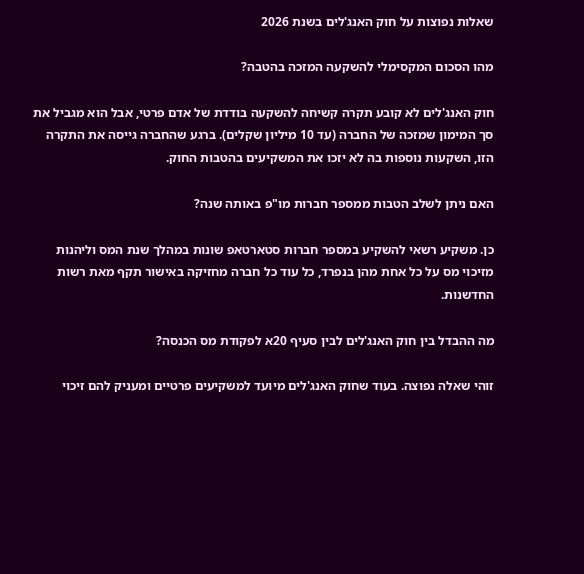שאלות נפוצות על חוק האנג'לים בשנת 2026

מהו הסכום המקסימלי להשקעה המזכה בהטבה?

חוק האנג'לים לא קובע תקרה קשיחה להשקעה בודדת של אדם פרטי, אבל הוא מגביל את סך המימון שמזכה של החברה (עד 10 מיליון שקלים). ברגע שהחברה גייסה את התקרה הזו, השקעות נוספות בה לא יזכו את המשקיעים בהטבות החוק.

האם ניתן לשלב הטבות ממספר חברות מו"פ באותה שנה?

כן. משקיע רשאי להשקיע במספר חברות סטארטאפ שונות במהלך שנת המס וליהנות מזיכוי מס על כל אחת מהן בנפרד, כל עוד כל חברה מחזיקה באישור תקף מאת רשות החדשנות.

מה ההבדל בין חוק האנג'לים לבין סעיף 20א לפקודת מס הכנסה?

זוהי שאלה נפוצה. בעוד שחוק האנג'לים מיועד למשקיעים פרטיים ומעניק להם זיכוי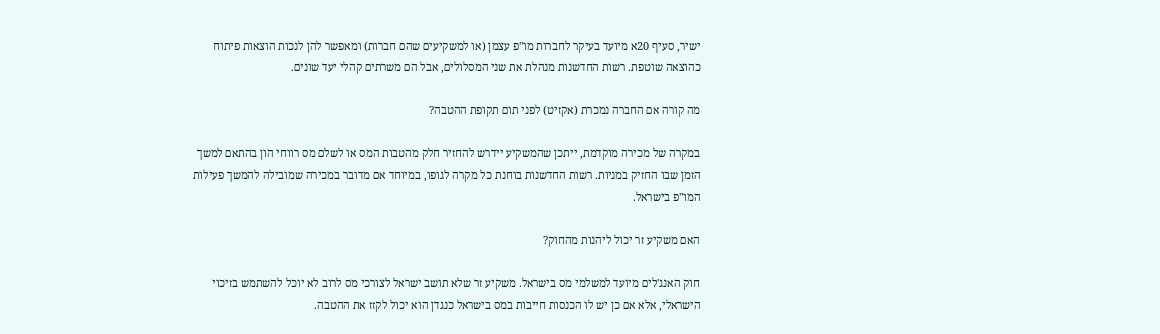ישיר, סעיף 20א מיועד בעיקר לחברות מו"פ עצמן (או למשקיעים שהם חברות) ומאפשר להן לנכות הוצאות פיתוח כהוצאה שוטפת. רשות החדשנות מנהלת את שני המסלולים, אבל הם משרתים קהלי יעד שונים.

מה קורה אם החברה נמכרת (אקזיט) לפני תום תקופת ההטבה?

במקרה של מכירה מוקדמת, ייתכן שהמשקיע יידרש להחזיר חלק מהטבות המס או לשלם מס רווחי הון בהתאם למשך הזמן שבו החזיק במניות. רשות החדשנות בוחנת כל מקרה לגופו, במיוחד אם מדובר במכירה שמובילה להמשך פעילות המו"פ בישראל.

האם משקיע זר יכול ליהנות מהחוק?

חוק האנג'לים מיועד למשלמי מס בישראל. משקיע זר שלא תושב ישראל לצורכי מס לרוב לא יוכל להשתמש בזיכוי הישראלי, אלא אם כן יש לו הכנסות חייבות במס בישראל כנגדן הוא יכול לקזז את ההטבה.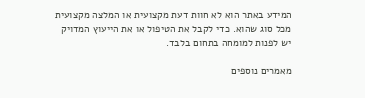המידע באתר הוא לא חוות דעת מקצועית או המלצה מקצועית מכל סוג שהוא. כדי לקבל את הטיפול או את הייעוץ המדויק יש לפנות למומחה בתחום בלבד.

מאמרים נוספים